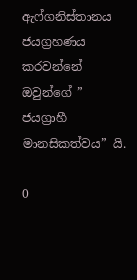ඇෆ්ගනිස්තානය ජයග්‍රහණය කරවන්නේ ඔවුන්ගේ ” ජයග්‍රාහී මානසිකත්වය” යි.

0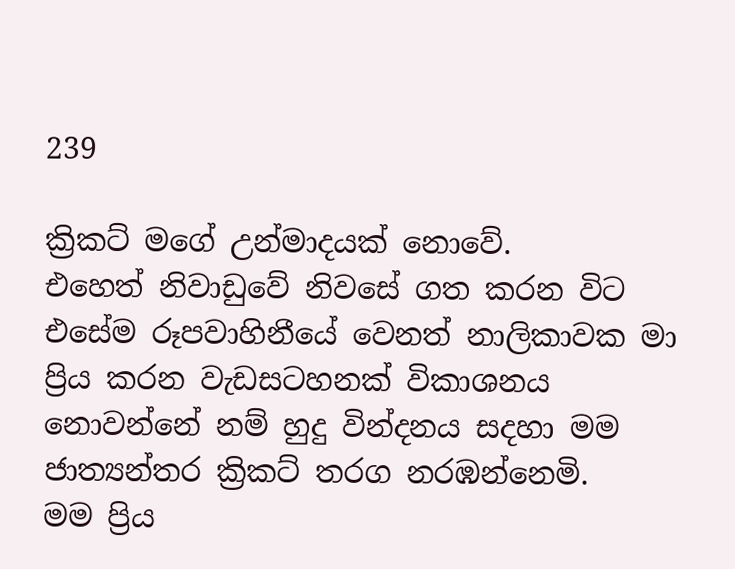239

ක්‍රිකට් මගේ උන්මාදයක් නොවේ.
එහෙත් නිවාඩුවේ නිවසේ ගත කරන විට එසේම රූපවාහිනීයේ වෙනත් නාලිකාවක මා ප්‍රිය කරන වැඩසටහනක් විකාශනය නොවන්නේ නම් හුදු වින්දනය සදහා මම ජාත්‍යන්තර ක්‍රිකට් තරග නරඹන්නෙමි.
මම ප්‍රිය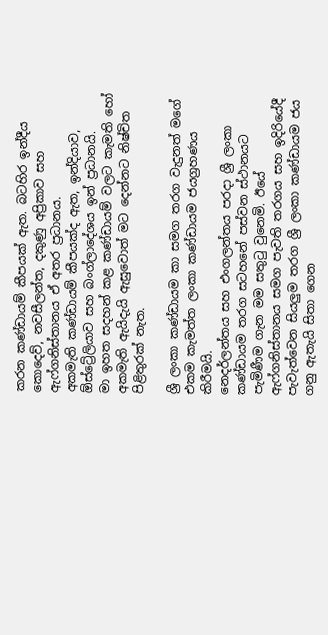කරන කණ්ඩායම් කීපයක් ඇත. බටහිර ඉන්දීය කොදෙව්, නවසීලන්ත, දකුණු අප්‍රිකාව සහ ඇෆ්ගනිස්තානය ඒ අතර ප්‍රධානය.
අකමැති කණ්ඩායම් කීපයක්ද ඇත, ඉන්දියාව, ඕස්ට්‍රේලියාව සහ බංග්ලාදේශය ඉන් ප්‍රධානයි.
මා ඉහත සදහන් කළ කණ්ඩායම් වලට කැමති හෝ අකමැති ඇයිදැයි ඇසුවොත් මට දෙන්නට නිෂ්චිත පිළිතුරක් නැත.

ශ්‍රී ලංකා කණ්ඩායම කා සමග තරග වැදුනත් මගේ එකම කැමත්ත ලංකා කණ්ඩායම ජයග්‍රහණය කිරීමයි.
නෙදර්ලන්තය සහ එංගලන්තය පරදා ශ්‍රී ලංකා කණ්ඩායම තරග සටහනේ පස්වන ස්ථානයට පැමිණීම ගැන මම සතුටු වුනෙමි. ඊයේ ඇෆ්ගනිස්තානය සමග පැවති තරගය සහ ඉදිරියේදී පැවැත්වෙන සියලුම තරග ශ්‍රී ලංකා කණ්ඩායම ජය ගනු ඇතැයි සිතා ගෙන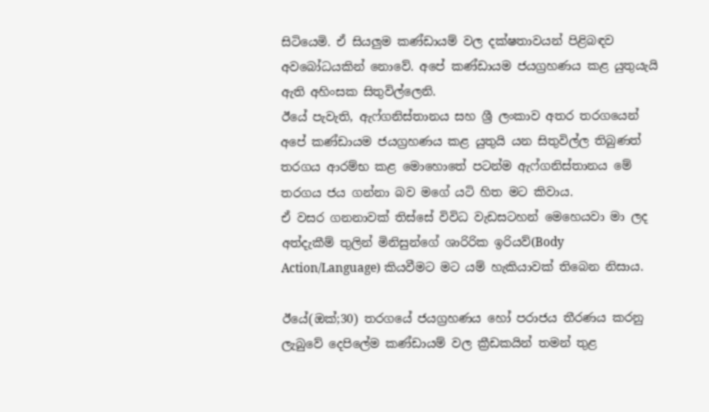සිටියෙමි. ඒ සියලුම කණ්ඩායම් වල දක්ෂතාවයන් පිළිබඳව අවබෝධයකින් නොවේ. අපේ කණ්ඩායම ජයග්‍රහණය කළ යුතුයැයි ඇති අහිංසක සිතුවිල්ලෙනි.
ඊයේ පැවැති, ඇෆ්ගනිස්තානය සහ ශ්‍රී ලංකාව අතර තරගයෙන් අපේ කණ්ඩායම ජයග්‍රහණය කළ යුතුයි යන සිතුවිල්ල තිබුණත් තරගය ආරම්භ කළ මොහොතේ පටන්ම ඇෆ්ගනිස්තානය මේ තරගය ජය ගන්නා බව මගේ යටි හිත මට කිවාය.
ඒ වසර ගනනාවක් තිස්සේ විවිධ වැඩසටහන් මෙහෙයවා මා ලද අත්දැකීම් තුලින් මිනිසුන්ගේ ශාරිරික ඉරියව්(Body Action/Language) කියවීමට මට යම් හැකියාවක් තිබෙන නිසාය.

ඊයේ(ඔක්;30) තරගයේ ජයග්‍රහණය හෝ පරාජය තීරණය කරනු ලැබුවේ දෙපිලේම කණ්ඩායම් වල ක්‍රීඩකයින් තමන් තුළ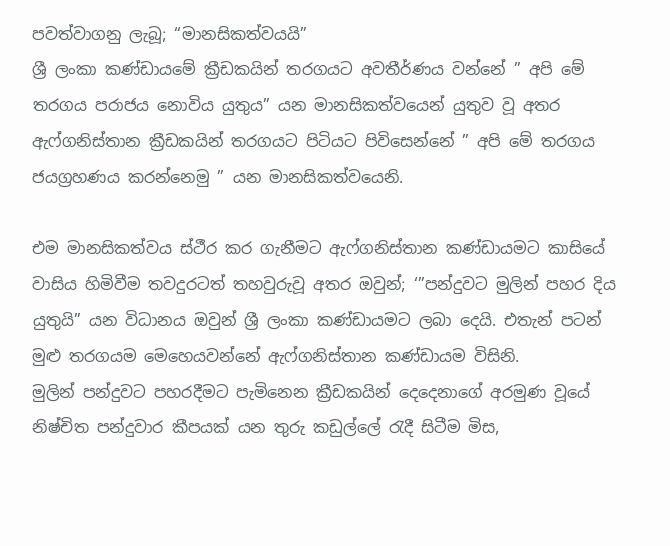පවත්වාගනු ලැබූ; “මානසිකත්වයයි”
ශ්‍රී ලංකා කණ්ඩායමේ ක්‍රීඩකයින් තරගයට අවතීර්ණය වන්නේ ” අපි මේ තරගය පරාජය නොවිය යුතුය” යන මානසිකත්වයෙන් යුතුව වූ අතර ඇෆ්ගනිස්තාන ක්‍රීඩකයින් තරගයට පිටියට පිවිසෙන්නේ ” අපි මේ තරගය ජයග්‍රහණය කරන්නෙමු ” යන මානසිකත්වයෙනි.

එම මානසිකත්වය ස්ථීර කර ගැනීමට ඇෆ්ගනිස්තාන කණ්ඩායමට කාසියේ වාසිය හිමිවීම තවදුරටත් තහවුරුවූ අතර ඔවුන්; ‘”පන්දුවට මුලින් පහර දිය යුතුයි” යන විධානය ඔවුන් ශ්‍රී ලංකා කණ්ඩායමට ලබා දෙයි. එතැන් පටන් මුළු තරගයම මෙහෙයවන්නේ ඇෆ්ගනිස්තාන කණ්ඩායම විසිනි.
මුලින් පන්දුවට පහරදීමට පැමිනෙන ක්‍රීඩකයින් දෙදෙනාගේ අරමුණ වූයේ නිෂ්චිත පන්දුවාර කීපයක් යන තුරු කඩුල්ලේ රැදී සිටීම මිස,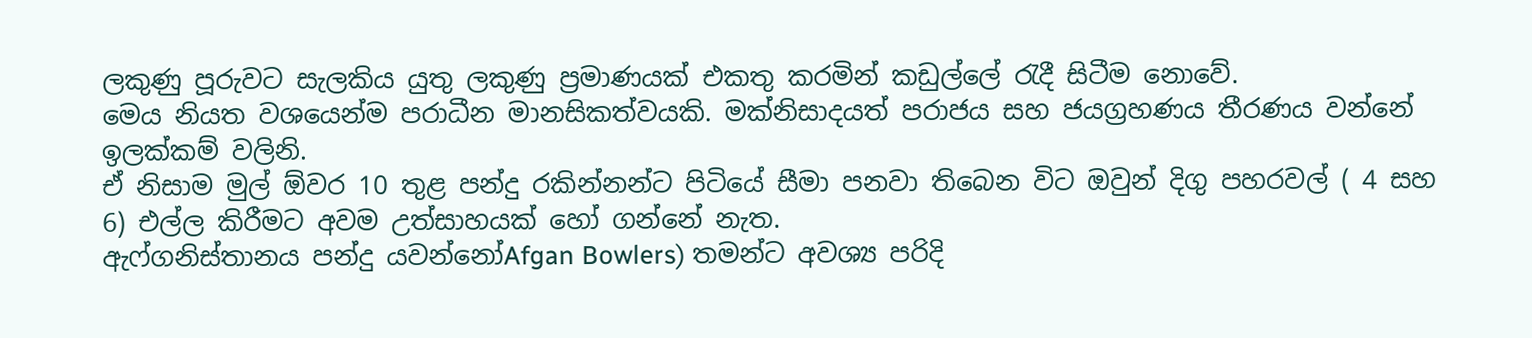ලකුණු පූරුවට සැලකිය යුතු ලකුණු ප්‍රමාණයක් එකතු කරමින් කඩුල්ලේ රැදී සිටීම නොවේ.
මෙය නියත වශයෙන්ම පරාධීන මානසිකත්වයකි. මක්නිසාදයත් පරාජය සහ ජයග්‍රහණය තීරණය වන්නේ ඉලක්කම් වලිනි.
ඒ නිසාම මුල් ඕවර 10 තුළ පන්දු රකින්නන්ට පිටියේ සීමා පනවා තිබෙන විට ඔවුන් දිගු පහරවල් ( 4 සහ 6) එල්ල කිරීමට අවම උත්සාහයක් හෝ ගන්නේ නැත.
ඇෆ්ගනිස්තානය පන්දු යවන්නෝAfgan Bowlers) තමන්ට අවශ්‍ය පරිදි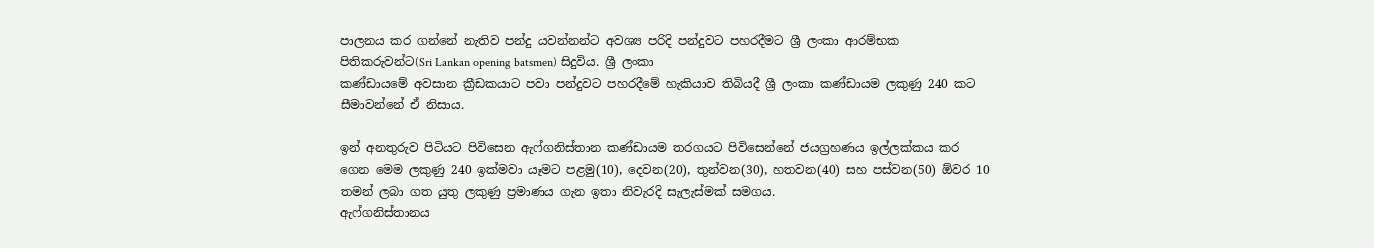පාලනය කර ගන්නේ නැතිව පන්දු යවන්නන්ට අවශ්‍ය පරිදි පන්දුවට පහරදීමට ශ්‍රී ලංකා ආරම්භක පිතිකරුවන්ට(Sri Lankan opening batsmen) සිදුවිය. ශ්‍රී ලංකා
කණ්ඩායමේ අවසාන ක්‍රීඩකයාට පවා පන්දුවට පහරදීමේ හැකියාව තිබියදී ශ්‍රී ලංකා කණ්ඩායම ලකුණු 240 කට සීමාවන්නේ ඒ නිසාය.

ඉන් අනතුරුව පිටියට පිවිසෙන ඇෆ්ගනිස්තාන කණ්ඩායම තරගයට පිවිසෙන්නේ ජයග්‍රහණය ඉල්ලක්කය කර ගෙන මෙම ලකුණු 240 ඉක්මවා යෑමට පළමු(10), දෙවන(20), තුන්වන(30), හතවන(40) සහ පස්වන(50) ඕවර 10 තමන් ලබා ගත යුතු ලකුණු ප්‍රමාණය ගැන ඉතා නිවැරදි සැලැස්මක් සමගය.
ඇෆ්ගනිස්තානය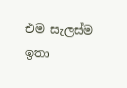එම සැලස්ම ඉතා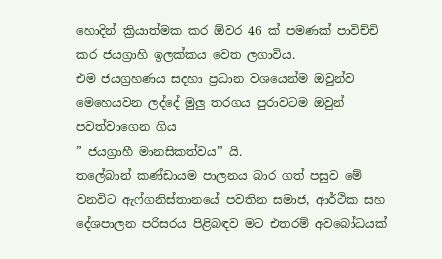හොදින් ක්‍රියාත්මක කර ඕවර 46 ක් පමණක් පාවිච්චි කර ජයග්‍රාහි ඉලක්කය වෙත ලගාවිය.
එම ජයග්‍රහණය සදහා ප්‍රධාන වශයෙන්ම ඔවුන්ව මෙහෙයවන ලද්දේ මුලු තරගය පුරාවටම ඔවුන් පවත්වාගෙන ගිය
” ජයග්‍රාහී මානසිකත්වය” යි.
තලේබාන් කණ්ඩායම පාලනය බාර ගත් පසුව මේ වනවිට ඇෆ්ගනිස්තානයේ පවතින සමාජ, ආර්ථික සහ දේශපාලන පරිසරය පිළිබඳව මට එතරම් අවබෝධයක්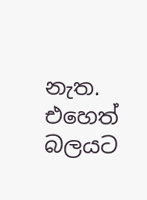නැත. එහෙත් බලයට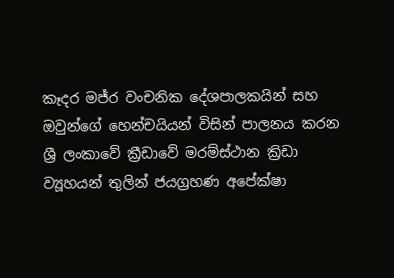කෑදර මජ්ර වංචනික දේශපාලකයින් සහ ඔවුන්ගේ හෙන්චයියන් විසින් පාලනය කරන ශ්‍රී ලංකාවේ ක්‍රීඩාවේ මරම්ස්ථාන ක්‍රිඩා ව්‍යූහයන් තුලින් ජයග්‍රහණ අපේක්ෂා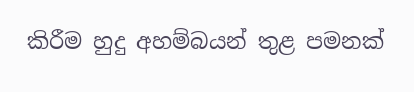කිරීම හුදු අහම්බයන් තුළ පමනක්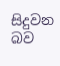සිදුවන බව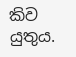කිව යුතුය.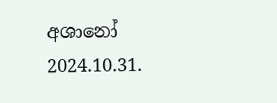අශානෝ
2024.10.31.